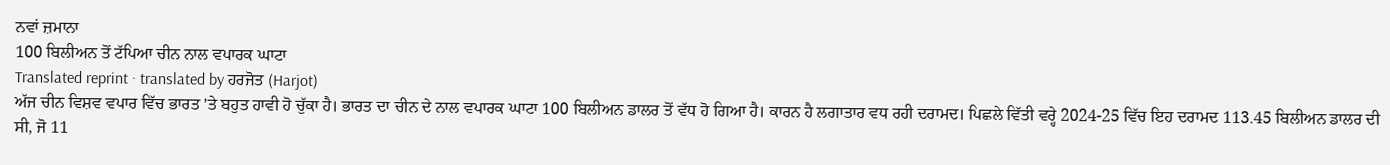ਨਵਾਂ ਜ਼ਮਾਨਾ
100 ਬਿਲੀਅਨ ਤੋਂ ਟੱਪਿਆ ਚੀਨ ਨਾਲ ਵਪਾਰਕ ਘਾਟਾ
Translated reprint · translated by ਹਰਜੋਤ (Harjot)
ਅੱਜ ਚੀਨ ਵਿਸ਼ਵ ਵਪਾਰ ਵਿੱਚ ਭਾਰਤ 'ਤੇ ਬਹੁਤ ਹਾਵੀ ਹੋ ਚੁੱਕਾ ਹੈ। ਭਾਰਤ ਦਾ ਚੀਨ ਦੇ ਨਾਲ ਵਪਾਰਕ ਘਾਟਾ 100 ਬਿਲੀਅਨ ਡਾਲਰ ਤੋਂ ਵੱਧ ਹੋ ਗਿਆ ਹੈ। ਕਾਰਨ ਹੈ ਲਗਾਤਾਰ ਵਧ ਰਹੀ ਦਰਾਮਦ। ਪਿਛਲੇ ਵਿੱਤੀ ਵਰ੍ਹੇ 2024-25 ਵਿੱਚ ਇਹ ਦਰਾਮਦ 113.45 ਬਿਲੀਅਨ ਡਾਲਰ ਦੀ ਸੀ, ਜੋ 11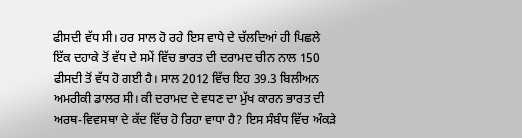ਫੀਸਦੀ ਵੱਧ ਸੀ। ਹਰ ਸਾਲ ਹੋ ਰਹੇ ਇਸ ਵਾਧੇ ਦੇ ਚੱਲਦਿਆਂ ਹੀ ਪਿਛਲੇ ਇੱਕ ਦਹਾਕੇ ਤੋਂ ਵੱਧ ਦੇ ਸਮੇਂ ਵਿੱਚ ਭਾਰਤ ਦੀ ਦਰਾਮਦ ਚੀਨ ਨਾਲ 150 ਫੀਸਦੀ ਤੋਂ ਵੱਧ ਹੋ ਗਈ ਹੈ। ਸਾਲ 2012 ਵਿੱਚ ਇਹ 39.3 ਬਿਲੀਅਨ ਅਮਰੀਕੀ ਡਾਲਰ ਸੀ। ਕੀ ਦਰਾਮਦ ਦੇ ਵਧਣ ਦਾ ਮੁੱਖ ਕਾਰਨ ਭਾਰਤ ਦੀ ਅਰਥ-ਵਿਵਸਥਾ ਦੇ ਕੱਦ ਵਿੱਚ ਹੋ ਰਿਹਾ ਵਾਧਾ ਹੈ? ਇਸ ਸੰਬੰਧ ਵਿੱਚ ਅੰਕੜੇ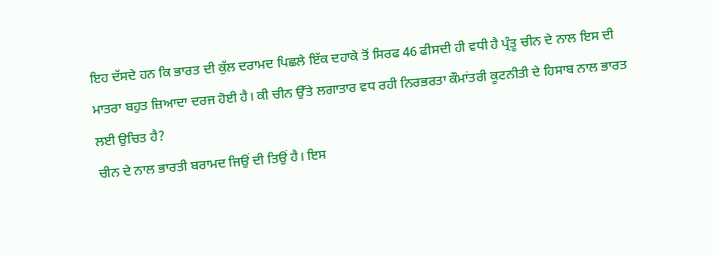ਇਹ ਦੱਸਦੇ ਹਨ ਕਿ ਭਾਰਤ ਦੀ ਕੁੱਲ ਦਰਾਮਦ ਪਿਛਲੇ ਇੱਕ ਦਹਾਕੇ ਤੋਂ ਸਿਰਫ 46 ਫੀਸਦੀ ਹੀ ਵਧੀ ਹੈ ਪ੍ਰੰਤੂ ਚੀਨ ਦੇ ਨਾਲ ਇਸ ਦੀ ਮਾਤਰਾ ਬਹੁਤ ਜ਼ਿਆਦਾ ਦਰਜ ਹੋਈ ਹੈ। ਕੀ ਚੀਨ ਉੱਤੇ ਲਗਾਤਾਰ ਵਧ ਰਹੀ ਨਿਰਭਰਤਾ ਕੌਮਾਂਤਰੀ ਕੂਟਨੀਤੀ ਦੇ ਹਿਸਾਬ ਨਾਲ ਭਾਰਤ ਲਈ ਉਚਿਤ ਹੈ?
ਚੀਨ ਦੇ ਨਾਲ ਭਾਰਤੀ ਬਰਾਮਦ ਜਿਉਂ ਦੀ ਤਿਉਂ ਹੈ। ਇਸ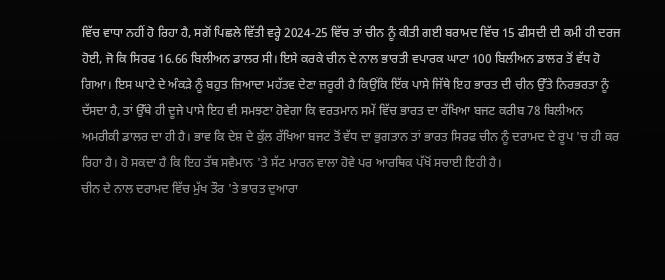ਵਿੱਚ ਵਾਧਾ ਨਹੀਂ ਹੋ ਰਿਹਾ ਹੈ, ਸਗੋਂ ਪਿਛਲੇ ਵਿੱਤੀ ਵਰ੍ਹੇ 2024-25 ਵਿੱਚ ਤਾਂ ਚੀਨ ਨੂੰ ਕੀਤੀ ਗਈ ਬਰਾਮਦ ਵਿੱਚ 15 ਫੀਸਦੀ ਦੀ ਕਮੀ ਹੀ ਦਰਜ ਹੋਈ, ਜੋ ਕਿ ਸਿਰਫ 16.66 ਬਿਲੀਅਨ ਡਾਲਰ ਸੀ। ਇਸੇ ਕਰਕੇ ਚੀਨ ਦੇ ਨਾਲ ਭਾਰਤੀ ਵਪਾਰਕ ਘਾਟਾ 100 ਬਿਲੀਅਨ ਡਾਲਰ ਤੋਂ ਵੱਧ ਹੋ ਗਿਆ। ਇਸ ਘਾਟੇ ਦੇ ਅੰਕੜੇ ਨੂੰ ਬਹੁਤ ਜ਼ਿਆਦਾ ਮਹੱਤਵ ਦੇਣਾ ਜ਼ਰੂਰੀ ਹੈ ਕਿਉਂਕਿ ਇੱਕ ਪਾਸੇ ਜਿੱਥੇ ਇਹ ਭਾਰਤ ਦੀ ਚੀਨ ਉੱਤੇ ਨਿਰਭਰਤਾ ਨੂੰ ਦੱਸਦਾ ਹੈ, ਤਾਂ ਉੱਥੇ ਹੀ ਦੂਜੇ ਪਾਸੇ ਇਹ ਵੀ ਸਮਝਣਾ ਹੋਵੇਗਾ ਕਿ ਵਰਤਮਾਨ ਸਮੇਂ ਵਿੱਚ ਭਾਰਤ ਦਾ ਰੱਖਿਆ ਬਜਟ ਕਰੀਬ 78 ਬਿਲੀਅਨ ਅਮਰੀਕੀ ਡਾਲਰ ਦਾ ਹੀ ਹੈ। ਭਾਵ ਕਿ ਦੇਸ਼ ਦੇ ਕੁੱਲ ਰੱਖਿਆ ਬਜਟ ਤੋਂ ਵੱਧ ਦਾ ਭੁਗਤਾਨ ਤਾਂ ਭਾਰਤ ਸਿਰਫ ਚੀਨ ਨੂੰ ਦਰਾਮਦ ਦੇ ਰੂਪ 'ਚ ਹੀ ਕਰ ਰਿਹਾ ਹੈ। ਹੋ ਸਕਦਾ ਹੈ ਕਿ ਇਹ ਤੱਥ ਸਵੈਮਾਨ 'ਤੇ ਸੱਟ ਮਾਰਨ ਵਾਲਾ ਹੋਵੇ ਪਰ ਆਰਥਿਕ ਪੱਖੋਂ ਸਚਾਈ ਇਹੀ ਹੈ।
ਚੀਨ ਦੇ ਨਾਲ ਦਰਾਮਦ ਵਿੱਚ ਮੁੱਖ ਤੌਰ 'ਤੇ ਭਾਰਤ ਦੁਆਰਾ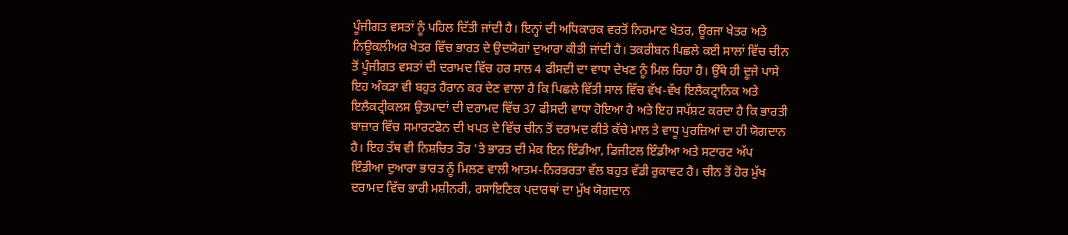ਪੂੰਜੀਗਤ ਵਸਤਾਂ ਨੂੰ ਪਹਿਲ ਦਿੱਤੀ ਜਾਂਦੀ ਹੈ। ਇਨ੍ਹਾਂ ਦੀ ਅਧਿਕਾਰਕ ਵਰਤੋਂ ਨਿਰਮਾਣ ਖੇਤਰ, ਊਰਜਾ ਖੇਤਰ ਅਤੇ ਨਿਊਕਲੀਅਰ ਖੇਤਰ ਵਿੱਚ ਭਾਰਤ ਦੇ ਉਦਯੋਗਾਂ ਦੁਆਰਾ ਕੀਤੀ ਜਾਂਦੀ ਹੈ। ਤਕਰੀਬਨ ਪਿਛਲੇ ਕਈ ਸਾਲਾਂ ਵਿੱਚ ਚੀਨ ਤੋਂ ਪੂੰਜੀਗਤ ਵਸਤਾਂ ਦੀ ਦਰਾਮਦ ਵਿੱਚ ਹਰ ਸਾਲ 4 ਫੀਸਦੀ ਦਾ ਵਾਧਾ ਦੇਖਣ ਨੂੰ ਮਿਲ ਰਿਹਾ ਹੈ। ਉੱਥੇ ਹੀ ਦੂਜੇ ਪਾਸੇ ਇਹ ਅੰਕੜਾ ਵੀ ਬਹੁਤ ਹੈਰਾਨ ਕਰ ਦੇਣ ਵਾਲਾ ਹੈ ਕਿ ਪਿਛਲੇ ਵਿੱਤੀ ਸਾਲ ਵਿੱਚ ਵੱਖ-ਵੱਖ ਇਲੈਕਟ੍ਰਾਨਿਕ ਅਤੇ ਇਲੈਕਟ੍ਰੀਕਲਸ ਉਤਪਾਦਾਂ ਦੀ ਦਰਾਮਦ ਵਿੱਚ 37 ਫੀਸਦੀ ਵਾਧਾ ਹੋਇਆ ਹੈ ਅਤੇ ਇਹ ਸਪੱਸ਼ਟ ਕਰਦਾ ਹੈ ਕਿ ਭਾਰਤੀ ਬਾਜ਼ਾਰ ਵਿੱਚ ਸਮਾਰਟਫੋਨ ਦੀ ਖਪਤ ਦੇ ਵਿੱਚ ਚੀਨ ਤੋਂ ਦਰਾਮਦ ਕੀਤੇ ਕੱਚੇ ਮਾਲ ਤੇ ਵਾਧੂ ਪੁਰਜ਼ਿਆਂ ਦਾ ਹੀ ਯੋਗਦਾਨ ਹੈ। ਇਹ ਤੱਥ ਵੀ ਨਿਸ਼ਚਿਤ ਤੌਰ 'ਤੇ ਭਾਰਤ ਦੀ ਮੇਕ ਇਨ ਇੰਡੀਆ, ਡਿਜੀਟਲ ਇੰਡੀਆ ਅਤੇ ਸਟਾਰਟ ਅੱਪ ਇੰਡੀਆ ਦੁਆਰਾ ਭਾਰਤ ਨੂੰ ਮਿਲਣ ਵਾਲੀ ਆਤਮ-ਨਿਰਭਰਤਾ ਵੱਲ ਬਹੁਤ ਵੱਡੀ ਰੁਕਾਵਟ ਹੈ। ਚੀਨ ਤੋਂ ਹੋਰ ਮੁੱਖ ਦਰਾਮਦ ਵਿੱਚ ਭਾਰੀ ਮਸ਼ੀਨਰੀ, ਰਸਾਇਣਿਕ ਪਦਾਰਥਾਂ ਦਾ ਮੁੱਖ ਯੋਗਦਾਨ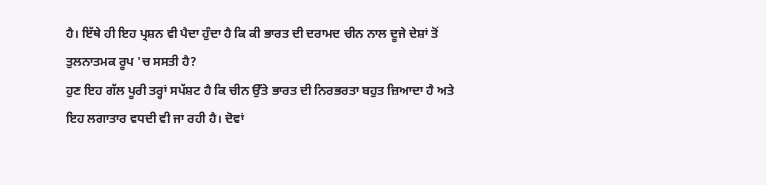ਹੈ। ਇੱਥੇ ਹੀ ਇਹ ਪ੍ਰਸ਼ਨ ਵੀ ਪੈਦਾ ਹੁੰਦਾ ਹੈ ਕਿ ਕੀ ਭਾਰਤ ਦੀ ਦਰਾਮਦ ਚੀਨ ਨਾਲ ਦੂਜੇ ਦੇਸ਼ਾਂ ਤੋਂ ਤੁਲਨਾਤਮਕ ਰੂਪ 'ਚ ਸਸਤੀ ਹੈ?
ਹੁਣ ਇਹ ਗੱਲ ਪੂਰੀ ਤਰ੍ਹਾਂ ਸਪੱਸ਼ਟ ਹੈ ਕਿ ਚੀਨ ਉੱਤੇ ਭਾਰਤ ਦੀ ਨਿਰਭਰਤਾ ਬਹੁਤ ਜ਼ਿਆਦਾ ਹੈ ਅਤੇ ਇਹ ਲਗਾਤਾਰ ਵਧਦੀ ਵੀ ਜਾ ਰਹੀ ਹੈ। ਦੋਵਾਂ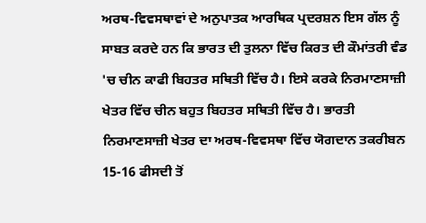ਅਰਥ-ਵਿਵਸਥਾਵਾਂ ਦੇ ਅਨੁਪਾਤਕ ਆਰਥਿਕ ਪ੍ਰਦਰਸ਼ਨ ਇਸ ਗੱਲ ਨੂੰ ਸਾਬਤ ਕਰਦੇ ਹਨ ਕਿ ਭਾਰਤ ਦੀ ਤੁਲਨਾ ਵਿੱਚ ਕਿਰਤ ਦੀ ਕੌਮਾਂਤਰੀ ਵੰਡ 'ਚ ਚੀਨ ਕਾਫੀ ਬਿਹਤਰ ਸਥਿਤੀ ਵਿੱਚ ਹੈ। ਇਸੇ ਕਰਕੇ ਨਿਰਮਾਣਸਾਜ਼ੀ ਖੇਤਰ ਵਿੱਚ ਚੀਨ ਬਹੁਤ ਬਿਹਤਰ ਸਥਿਤੀ ਵਿੱਚ ਹੈ। ਭਾਰਤੀ ਨਿਰਮਾਣਸਾਜ਼ੀ ਖੇਤਰ ਦਾ ਅਰਥ-ਵਿਵਸਥਾ ਵਿੱਚ ਯੋਗਦਾਨ ਤਕਰੀਬਨ 15-16 ਫੀਸਦੀ ਤੋਂ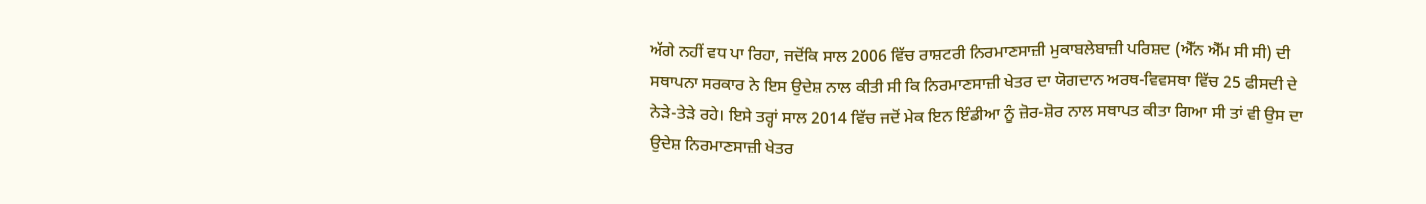ਅੱਗੇ ਨਹੀਂ ਵਧ ਪਾ ਰਿਹਾ, ਜਦੋਂਕਿ ਸਾਲ 2006 ਵਿੱਚ ਰਾਸ਼ਟਰੀ ਨਿਰਮਾਣਸਾਜ਼ੀ ਮੁਕਾਬਲੇਬਾਜ਼ੀ ਪਰਿਸ਼ਦ (ਐੱਨ ਐੱਮ ਸੀ ਸੀ) ਦੀ ਸਥਾਪਨਾ ਸਰਕਾਰ ਨੇ ਇਸ ਉਦੇਸ਼ ਨਾਲ ਕੀਤੀ ਸੀ ਕਿ ਨਿਰਮਾਣਸਾਜ਼ੀ ਖੇਤਰ ਦਾ ਯੋਗਦਾਨ ਅਰਥ-ਵਿਵਸਥਾ ਵਿੱਚ 25 ਫੀਸਦੀ ਦੇ ਨੇੜੇ-ਤੇੜੇ ਰਹੇ। ਇਸੇ ਤਰ੍ਹਾਂ ਸਾਲ 2014 ਵਿੱਚ ਜਦੋਂ ਮੇਕ ਇਨ ਇੰਡੀਆ ਨੂੰ ਜ਼ੋਰ-ਸ਼ੋਰ ਨਾਲ ਸਥਾਪਤ ਕੀਤਾ ਗਿਆ ਸੀ ਤਾਂ ਵੀ ਉਸ ਦਾ ਉਦੇਸ਼ ਨਿਰਮਾਣਸਾਜ਼ੀ ਖੇਤਰ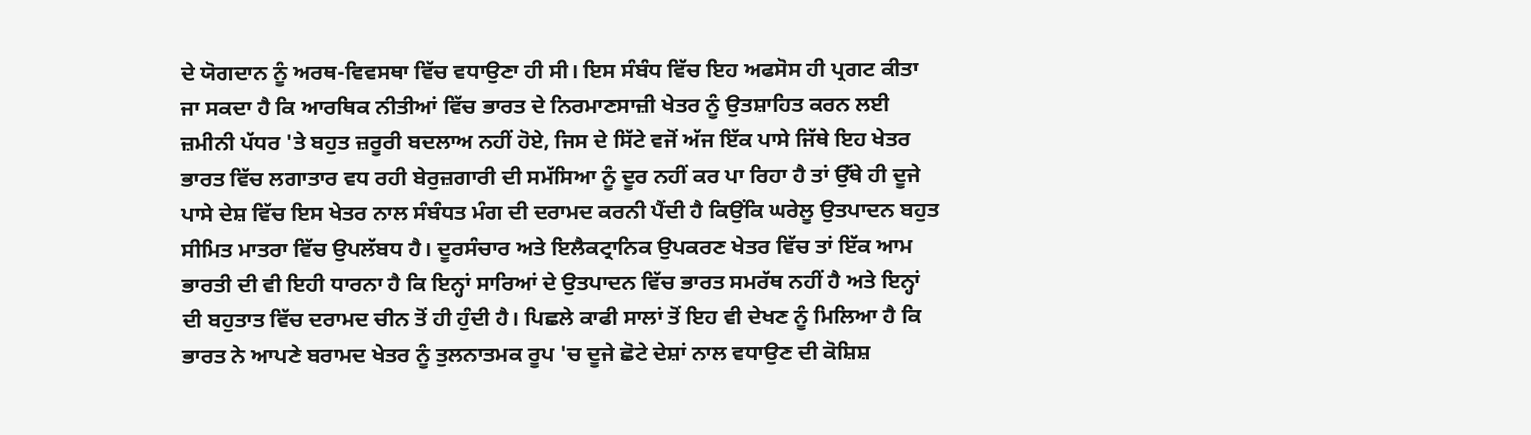ਦੇ ਯੋਗਦਾਨ ਨੂੰ ਅਰਥ-ਵਿਵਸਥਾ ਵਿੱਚ ਵਧਾਉਣਾ ਹੀ ਸੀ। ਇਸ ਸੰਬੰਧ ਵਿੱਚ ਇਹ ਅਫਸੋਸ ਹੀ ਪ੍ਰਗਟ ਕੀਤਾ ਜਾ ਸਕਦਾ ਹੈ ਕਿ ਆਰਥਿਕ ਨੀਤੀਆਂ ਵਿੱਚ ਭਾਰਤ ਦੇ ਨਿਰਮਾਣਸਾਜ਼ੀ ਖੇਤਰ ਨੂੰ ਉਤਸ਼ਾਹਿਤ ਕਰਨ ਲਈ ਜ਼ਮੀਨੀ ਪੱਧਰ 'ਤੇ ਬਹੁਤ ਜ਼ਰੂਰੀ ਬਦਲਾਅ ਨਹੀਂ ਹੋਏ, ਜਿਸ ਦੇ ਸਿੱਟੇ ਵਜੋਂ ਅੱਜ ਇੱਕ ਪਾਸੇ ਜਿੱਥੇ ਇਹ ਖੇਤਰ ਭਾਰਤ ਵਿੱਚ ਲਗਾਤਾਰ ਵਧ ਰਹੀ ਬੇਰੁਜ਼ਗਾਰੀ ਦੀ ਸਮੱਸਿਆ ਨੂੰ ਦੂਰ ਨਹੀਂ ਕਰ ਪਾ ਰਿਹਾ ਹੈ ਤਾਂ ਉੱਥੇ ਹੀ ਦੂਜੇ ਪਾਸੇ ਦੇਸ਼ ਵਿੱਚ ਇਸ ਖੇਤਰ ਨਾਲ ਸੰਬੰਧਤ ਮੰਗ ਦੀ ਦਰਾਮਦ ਕਰਨੀ ਪੈਂਦੀ ਹੈ ਕਿਉਂਕਿ ਘਰੇਲੂ ਉਤਪਾਦਨ ਬਹੁਤ ਸੀਮਿਤ ਮਾਤਰਾ ਵਿੱਚ ਉਪਲੱਬਧ ਹੈ। ਦੂਰਸੰਚਾਰ ਅਤੇ ਇਲੈਕਟ੍ਰਾਨਿਕ ਉਪਕਰਣ ਖੇਤਰ ਵਿੱਚ ਤਾਂ ਇੱਕ ਆਮ ਭਾਰਤੀ ਦੀ ਵੀ ਇਹੀ ਧਾਰਨਾ ਹੈ ਕਿ ਇਨ੍ਹਾਂ ਸਾਰਿਆਂ ਦੇ ਉਤਪਾਦਨ ਵਿੱਚ ਭਾਰਤ ਸਮਰੱਥ ਨਹੀਂ ਹੈ ਅਤੇ ਇਨ੍ਹਾਂ ਦੀ ਬਹੁਤਾਤ ਵਿੱਚ ਦਰਾਮਦ ਚੀਨ ਤੋਂ ਹੀ ਹੁੰਦੀ ਹੈ। ਪਿਛਲੇ ਕਾਫੀ ਸਾਲਾਂ ਤੋਂ ਇਹ ਵੀ ਦੇਖਣ ਨੂੰ ਮਿਲਿਆ ਹੈ ਕਿ ਭਾਰਤ ਨੇ ਆਪਣੇ ਬਰਾਮਦ ਖੇਤਰ ਨੂੰ ਤੁਲਨਾਤਮਕ ਰੂਪ 'ਚ ਦੂਜੇ ਛੋਟੇ ਦੇਸ਼ਾਂ ਨਾਲ ਵਧਾਉਣ ਦੀ ਕੋਸ਼ਿਸ਼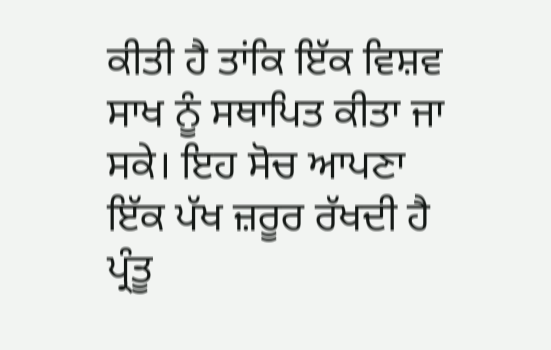ਕੀਤੀ ਹੈ ਤਾਂਕਿ ਇੱਕ ਵਿਸ਼ਵ ਸਾਖ ਨੂੰ ਸਥਾਪਿਤ ਕੀਤਾ ਜਾ ਸਕੇ। ਇਹ ਸੋਚ ਆਪਣਾ ਇੱਕ ਪੱਖ ਜ਼ਰੂਰ ਰੱਖਦੀ ਹੈ ਪ੍ਰੰਤੂ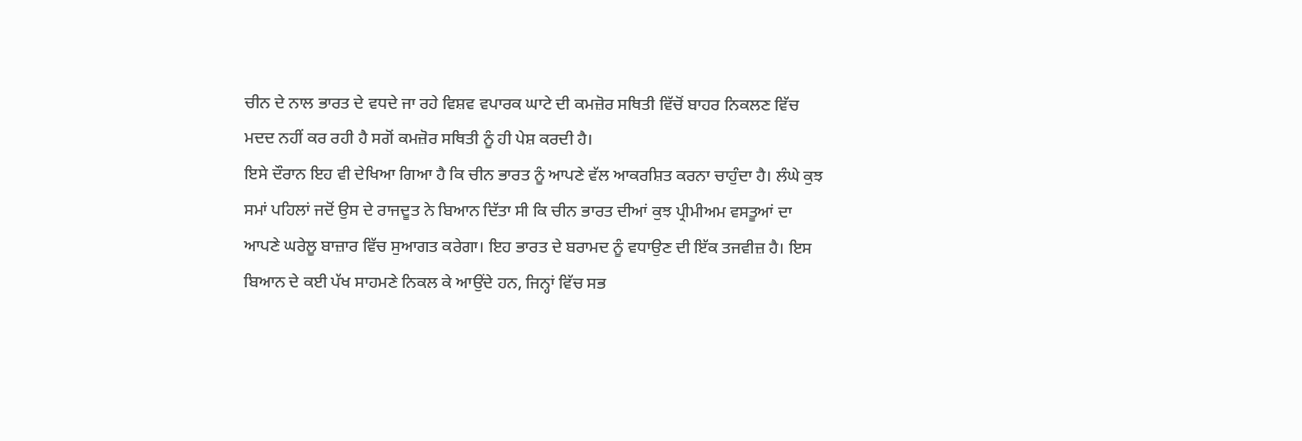ਚੀਨ ਦੇ ਨਾਲ ਭਾਰਤ ਦੇ ਵਧਦੇ ਜਾ ਰਹੇ ਵਿਸ਼ਵ ਵਪਾਰਕ ਘਾਟੇ ਦੀ ਕਮਜ਼ੋਰ ਸਥਿਤੀ ਵਿੱਚੋਂ ਬਾਹਰ ਨਿਕਲਣ ਵਿੱਚ ਮਦਦ ਨਹੀਂ ਕਰ ਰਹੀ ਹੈ ਸਗੋਂ ਕਮਜ਼ੋਰ ਸਥਿਤੀ ਨੂੰ ਹੀ ਪੇਸ਼ ਕਰਦੀ ਹੈ।
ਇਸੇ ਦੌਰਾਨ ਇਹ ਵੀ ਦੇਖਿਆ ਗਿਆ ਹੈ ਕਿ ਚੀਨ ਭਾਰਤ ਨੂੰ ਆਪਣੇ ਵੱਲ ਆਕਰਸ਼ਿਤ ਕਰਨਾ ਚਾਹੁੰਦਾ ਹੈ। ਲੰਘੇ ਕੁਝ ਸਮਾਂ ਪਹਿਲਾਂ ਜਦੋਂ ਉਸ ਦੇ ਰਾਜਦੂਤ ਨੇ ਬਿਆਨ ਦਿੱਤਾ ਸੀ ਕਿ ਚੀਨ ਭਾਰਤ ਦੀਆਂ ਕੁਝ ਪ੍ਰੀਮੀਅਮ ਵਸਤੂਆਂ ਦਾ ਆਪਣੇ ਘਰੇਲੂ ਬਾਜ਼ਾਰ ਵਿੱਚ ਸੁਆਗਤ ਕਰੇਗਾ। ਇਹ ਭਾਰਤ ਦੇ ਬਰਾਮਦ ਨੂੰ ਵਧਾਉਣ ਦੀ ਇੱਕ ਤਜਵੀਜ਼ ਹੈ। ਇਸ ਬਿਆਨ ਦੇ ਕਈ ਪੱਖ ਸਾਹਮਣੇ ਨਿਕਲ ਕੇ ਆਉਂਦੇ ਹਨ, ਜਿਨ੍ਹਾਂ ਵਿੱਚ ਸਭ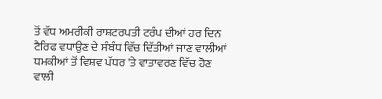ਤੋਂ ਵੱਧ ਅਮਰੀਕੀ ਰਾਸ਼ਟਰਪਤੀ ਟਰੰਪ ਦੀਆਂ ਹਰ ਦਿਨ ਟੈਰਿਫ ਵਧਾਉਣ ਦੇ ਸੰਬੰਧ ਵਿੱਚ ਦਿੱਤੀਆਂ ਜਾਣ ਵਾਲੀਆਂ ਧਮਕੀਆਂ ਤੋਂ ਵਿਸ਼ਵ ਪੱਧਰ 'ਤੇ ਵਾਤਾਵਰਣ ਵਿੱਚ ਹੋਣ ਵਾਲੀ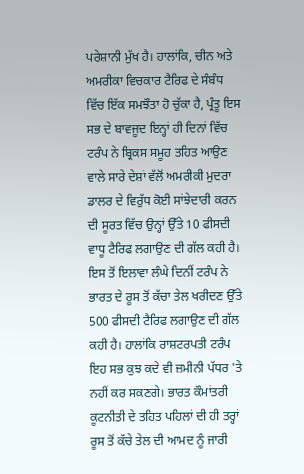ਪਰੇਸ਼ਾਨੀ ਮੁੱਖ ਹੈ। ਹਾਲਾਂਕਿ, ਚੀਨ ਅਤੇ ਅਮਰੀਕਾ ਵਿਚਕਾਰ ਟੈਰਿਫ ਦੇ ਸੰਬੰਧ ਵਿੱਚ ਇੱਕ ਸਮਝੌਤਾ ਹੋ ਚੁੱਕਾ ਹੈ, ਪ੍ਰੰਤੂ ਇਸ ਸਭ ਦੇ ਬਾਵਜੂਦ ਇਨ੍ਹਾਂ ਹੀ ਦਿਨਾਂ ਵਿੱਚ ਟਰੰਪ ਨੇ ਬ੍ਰਿਕਸ ਸਮੂਹ ਤਹਿਤ ਆਉਣ ਵਾਲੇ ਸਾਰੇ ਦੇਸ਼ਾਂ ਵੱਲੋਂ ਅਮਰੀਕੀ ਮੁਦਰਾ ਡਾਲਰ ਦੇ ਵਿਰੁੱਧ ਕੋਈ ਸਾਂਝੇਦਾਰੀ ਕਰਨ ਦੀ ਸੂਰਤ ਵਿੱਚ ਉਨ੍ਹਾਂ ਉੱਤੇ 10 ਫੀਸਦੀ ਵਾਧੂ ਟੈਰਿਫ ਲਗਾਉਣ ਦੀ ਗੱਲ ਕਹੀ ਹੈ। ਇਸ ਤੋਂ ਇਲਾਵਾ ਲੰਘੇ ਦਿਨੀਂ ਟਰੰਪ ਨੇ ਭਾਰਤ ਦੇ ਰੂਸ ਤੋਂ ਕੱਚਾ ਤੇਲ ਖਰੀਦਣ ਉੱਤੇ 500 ਫੀਸਦੀ ਟੈਰਿਫ ਲਗਾਉਣ ਦੀ ਗੱਲ ਕਹੀ ਹੈ। ਹਾਲਾਂਕਿ ਰਾਸ਼ਟਰਪਤੀ ਟਰੰਪ ਇਹ ਸਭ ਕੁਝ ਕਦੇ ਵੀ ਜ਼ਮੀਨੀ ਪੱਧਰ 'ਤੇ ਨਹੀਂ ਕਰ ਸਕਣਗੇ। ਭਾਰਤ ਕੌਮਾਂਤਰੀ ਕੂਟਨੀਤੀ ਦੇ ਤਹਿਤ ਪਹਿਲਾਂ ਦੀ ਹੀ ਤਰ੍ਹਾਂ ਰੂਸ ਤੋਂ ਕੱਚੇ ਤੇਲ ਦੀ ਆਮਦ ਨੂੰ ਜਾਰੀ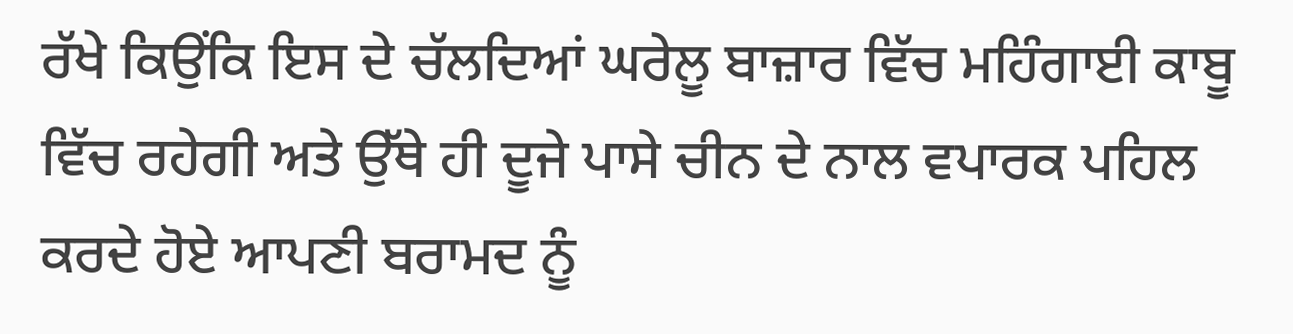ਰੱਖੇ ਕਿਉਂਕਿ ਇਸ ਦੇ ਚੱਲਦਿਆਂ ਘਰੇਲੂ ਬਾਜ਼ਾਰ ਵਿੱਚ ਮਹਿੰਗਾਈ ਕਾਬੂ ਵਿੱਚ ਰਹੇਗੀ ਅਤੇ ਉੱਥੇ ਹੀ ਦੂਜੇ ਪਾਸੇ ਚੀਨ ਦੇ ਨਾਲ ਵਪਾਰਕ ਪਹਿਲ ਕਰਦੇ ਹੋਏ ਆਪਣੀ ਬਰਾਮਦ ਨੂੰ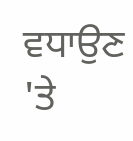ਵਧਾਉਣ 'ਤੇ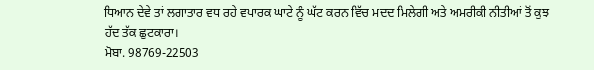ਧਿਆਨ ਦੇਵੇ ਤਾਂ ਲਗਾਤਾਰ ਵਧ ਰਹੇ ਵਪਾਰਕ ਘਾਟੇ ਨੂੰ ਘੱਟ ਕਰਨ ਵਿੱਚ ਮਦਦ ਮਿਲੇਗੀ ਅਤੇ ਅਮਰੀਕੀ ਨੀਤੀਆਂ ਤੋਂ ਕੁਝ ਹੱਦ ਤੱਕ ਛੁਟਕਾਰਾ।
ਮੋਬਾ. 98769-22503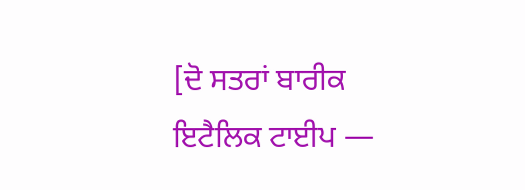[ਦੋ ਸਤਰਾਂ ਬਾਰੀਕ ਇਟੈਲਿਕ ਟਾਈਪ —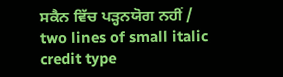ਸਕੈਨ ਵਿੱਚ ਪੜ੍ਹਨਯੋਗ ਨਹੀਂ / two lines of small italic credit type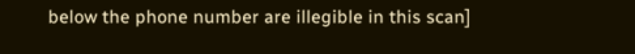below the phone number are illegible in this scan]